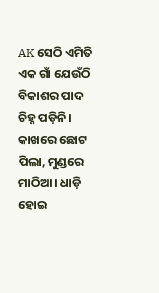AK ସେଠି ଏମିତି ଏକ ଗାଁ ଯେଉଁଠି ବିକାଶର ପାଦ ଚିହ୍ନ ପଡ଼ିନି। କାଖରେ ଛୋଟ ପିଲା, ମୁଣ୍ଡରେ ମାଠିଆ। ଧାଡ଼ି ହୋଇ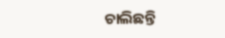ଚାଲିଛନ୍ତି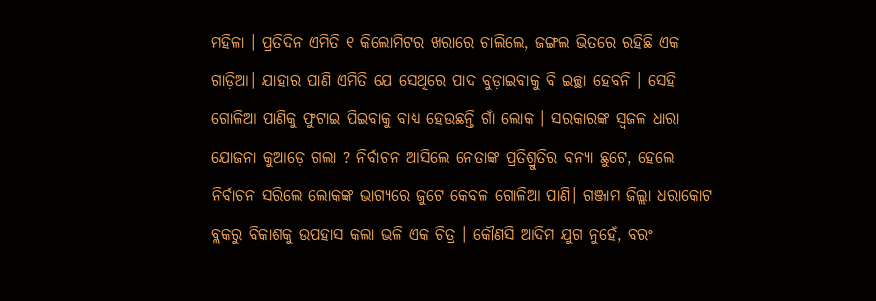ମହିଳା । ପ୍ରତିଦିନ ଏମିତି ୧ କିଲୋମିଟର ଖରାରେ ଚାଲିଲେ, ଜଙ୍ଗଲ ଭିତରେ ରହିଛି ଏକ ଗାଡ଼ିଆ। ଯାହାର ପାଣି ଏମିତି ଯେ ସେଥିରେ ପାଦ ବୁଡ଼ାଇବାକୁ ବି ଇଚ୍ଛା ହେବନି । ସେହି ଗୋଳିଆ ପାଣିକୁ ଫୁଟାଇ ପିଇବାକୁ ବାଧ୍ୟ ହେଉଛନ୍ତି ଗାଁ ଲୋକ । ସରକାରଙ୍କ ସ୍ୱଜଳ ଧାରା ଯୋଜନା କୁଆଡ଼େ ଗଲା ? ନିର୍ବାଚନ ଆସିଲେ ନେତାଙ୍କ ପ୍ରତିଶ୍ରୁତିର ବନ୍ୟା ଛୁଟେ, ହେଲେ ନିର୍ବାଚନ ସରିଲେ ଲୋକଙ୍କ ଭାଗ୍ୟରେ ଜୁଟେ କେବଳ ଗୋଳିଆ ପାଣି। ଗଞ୍ଜାମ ଜିଲ୍ଲା ଧରାକୋଟ ବ୍ଲକରୁ ବିକାଶକୁ ଉପହାସ କଲା ଭଳି ଏକ ଚିତ୍ର । କୌଣସି ଆଦିମ ଯୁଗ ନୁହେଁ, ବରଂ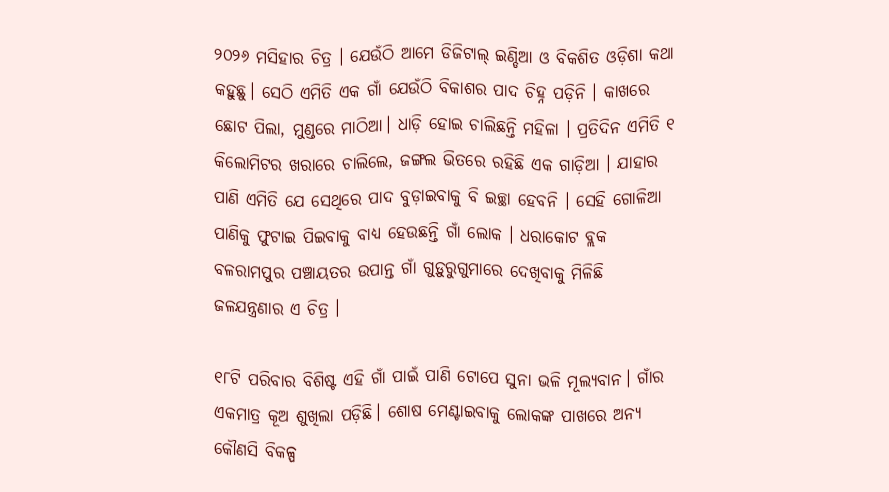୨୦୨୬ ମସିହାର ଚିତ୍ର । ଯେଉଁଠି ଆମେ ଡିଜିଟାଲ୍ ଇଣ୍ଡିଆ ଓ ବିକଶିତ ଓଡ଼ିଶା କଥା କହୁଛୁ। ସେଠି ଏମିତି ଏକ ଗାଁ ଯେଉଁଠି ବିକାଶର ପାଦ ଚିହ୍ନ ପଡ଼ିନି । କାଖରେ ଛୋଟ ପିଲା, ମୁଣ୍ଡରେ ମାଠିଆ। ଧାଡ଼ି ହୋଇ ଚାଲିଛନ୍ତି ମହିଳା । ପ୍ରତିଦିନ ଏମିତି ୧ କିଲୋମିଟର ଖରାରେ ଚାଲିଲେ, ଜଙ୍ଗଲ ଭିତରେ ରହିଛି ଏକ ଗାଡ଼ିଆ । ଯାହାର ପାଣି ଏମିତି ଯେ ସେଥିରେ ପାଦ ବୁଡ଼ାଇବାକୁ ବି ଇଚ୍ଛା ହେବନି । ସେହି ଗୋଳିଆ ପାଣିକୁ ଫୁଟାଇ ପିଇବାକୁ ବାଧ୍ୟ ହେଉଛନ୍ତି ଗାଁ ଲୋକ । ଧରାକୋଟ ବ୍ଲକ ବଳରାମପୁର ପଞ୍ଚାୟତର ଉପାନ୍ତ ଗାଁ ଗୁଡ଼ୁରୁଗୁମାରେ ଦେଖିବାକୁ ମିଳିଛି ଜଳଯନ୍ତ୍ରଣାର ଏ ଚିତ୍ର ।

୧୮ଟି ପରିବାର ବିଶିଷ୍ଟ ଏହି ଗାଁ ପାଇଁ ପାଣି ଟୋପେ ସୁନା ଭଳି ମୂଲ୍ୟବାନ। ଗାଁର ଏକମାତ୍ର କୂଅ ଶୁଖିଲା ପଡ଼ିଛି। ଶୋଷ ମେଣ୍ଟାଇବାକୁ ଲୋକଙ୍କ ପାଖରେ ଅନ୍ୟ କୌଣସି ବିକଳ୍ପ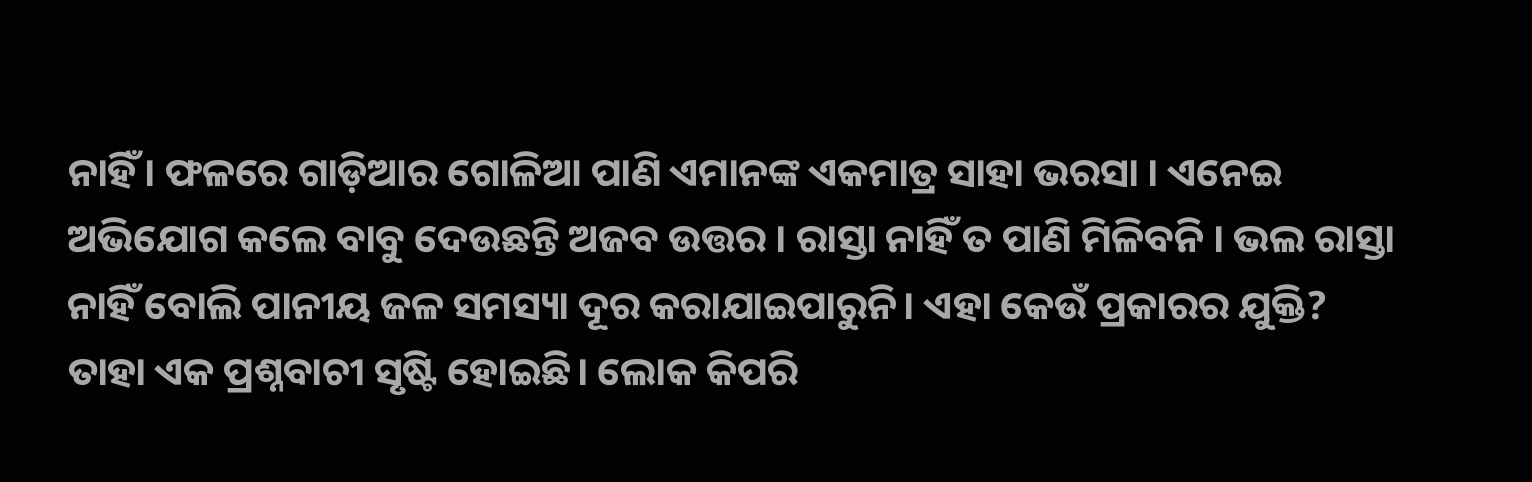ନାହିଁ। ଫଳରେ ଗାଡ଼ିଆର ଗୋଳିଆ ପାଣି ଏମାନଙ୍କ ଏକମାତ୍ର ସାହା ଭରସା । ଏନେଇ ଅଭିଯୋଗ କଲେ ବାବୁ ଦେଉଛନ୍ତି ଅଜବ ଉତ୍ତର । ରାସ୍ତା ନାହିଁ ତ ପାଣି ମିଳିବନି । ଭଲ ରାସ୍ତା ନାହିଁ ବୋଲି ପାନୀୟ ଜଳ ସମସ୍ୟା ଦୂର କରାଯାଇପାରୁନି। ଏହା କେଉଁ ପ୍ରକାରର ଯୁକ୍ତି? ତାହା ଏକ ପ୍ରଶ୍ନବାଚୀ ସୃଷ୍ଟି ହୋଇଛି। ଲୋକ କିପରି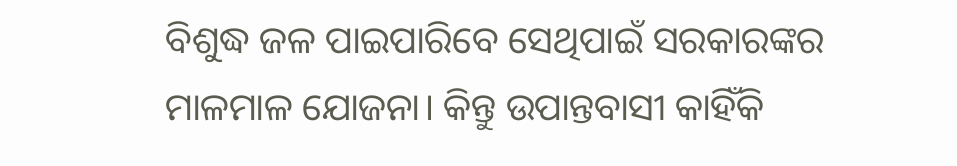ବିଶୁଦ୍ଧ ଜଳ ପାଇପାରିବେ ସେଥିପାଇଁ ସରକାରଙ୍କର ମାଳମାଳ ଯୋଜନା। କିନ୍ତୁ ଉପାନ୍ତବାସୀ କାହିଁକି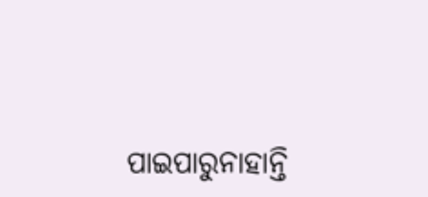ପାଇପାରୁନାହାନ୍ତି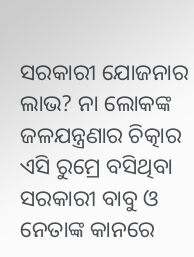ସରକାରୀ ଯୋଜନାର ଲାଭ? ନା ଲୋକଙ୍କ ଜଳଯନ୍ତ୍ରଣାର ଚିତ୍କାର ଏସି ରୁମ୍ରେ ବସିଥିବା ସରକାରୀ ବାବୁ ଓ ନେତାଙ୍କ କାନରେ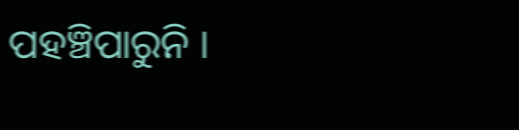ପହଞ୍ଚିପାରୁନି ।